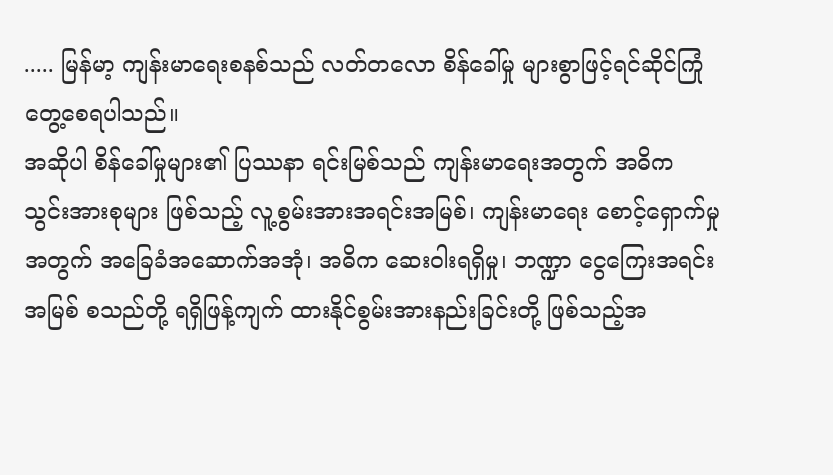..... မြန်မာ့ ကျန်းမာရေးစနစ်သည် လတ်တလော စိန်ခေါ်မှု များစွာဖြင့်ရင်ဆိုင်ကြုံတွေ့စေရပါသည်။
အဆိုပါ စိန်ခေါ်မှုများ၏ ပြဿနာ ရင်းမြစ်သည် ကျန်းမာရေးအတွက် အဓိက သွင်းအားစုများ ဖြစ်သည့် လူ့စွမ်းအားအရင်းအမြစ်၊ ကျန်းမာရေး စောင့်ရှောက်မှု အတွက် အခြေခံအဆောက်အအုံ၊ အဓိက ဆေးဝါးရရှိမှု၊ ဘဏ္ဍာ ငွေကြေးအရင်းအမြစ် စသည်တို့ ရရှိဖြန့်ကျက် ထားနိုင်စွမ်းအားနည်းခြင်းတို့ ဖြစ်သည့်အ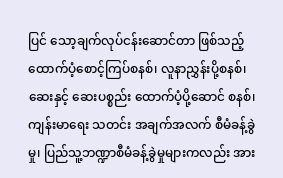ပြင် သော့ချက်လုပ်ငန်းဆောင်တာ ဖြစ်သည့် ထောက်ပံ့စောင့်ကြပ်စနစ်၊ လူနာညွှန်းပို့စနစ်၊ ဆေးနှင့် ဆေးပစ္စည်း ထောက်ပံ့ပို့ဆောင် စနစ်၊ ကျန်းမာရေး သတင်း အချက်အလက် စီမံခန့်ခွဲမှု၊ ပြည်သူ့ဘဏ္ဍာစီမံခန့်ခွဲမှုများကလည်း အား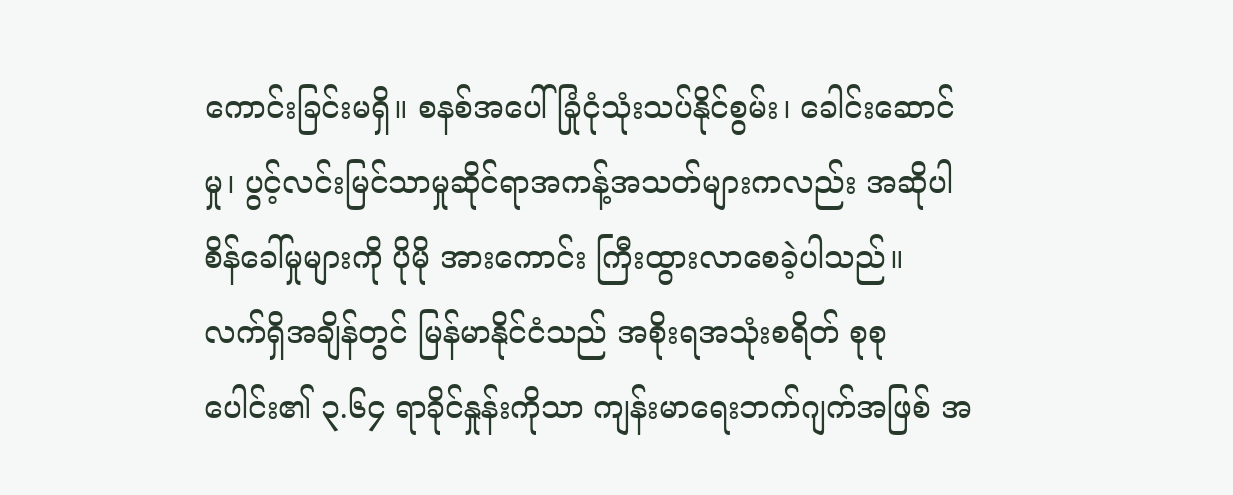ကောင်းခြင်းမရှိ။ စနစ်အပေါ် ခြုံငုံသုံးသပ်နိုင်စွမ်း၊ ခေါင်းဆောင်မှု၊ ပွင့်လင်းမြင်သာမှုဆိုင်ရာအကန့်အသတ်များကလည်း အဆိုပါ စိန်ခေါ်မှုများကို ပိုမို အားကောင်း ကြီးထွားလာစေခဲ့ပါသည်။
လက်ရှိအချိန်တွင် မြန်မာနိုင်ငံသည် အစိုးရအသုံးစရိတ် စုစုပေါင်း၏ ၃.၆၄ ရာခိုင်နှုန်းကိုသာ ကျန်းမာရေးဘက်ဂျက်အဖြစ် အ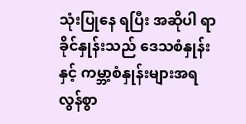သုံးပြုနေ ရပြီး အဆိုပါ ရာခိုင်နှုန်းသည် ဒေသစံနှုန်းနှင့် ကမ္ဘာ့စံနှုန်းများအရ လွန်စွာ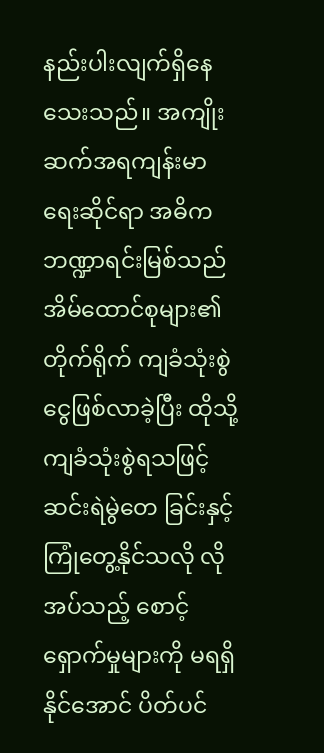နည်းပါးလျက်ရှိနေသေးသည်။ အကျိုးဆက်အရကျန်းမာရေးဆိုင်ရာ အဓိကဘဏ္ဍာရင်းမြစ်သည် အိမ်ထောင်စုများ၏ တိုက်ရိုက် ကျခံသုံးစွဲငွေဖြစ်လာခဲ့ပြီး ထိုသို့ ကျခံသုံးစွဲရသဖြင့် ဆင်းရဲမွဲတေ ခြင်းနှင့် ကြုံတွေ့နိုင်သလို လိုအပ်သည့် စောင့်ရှောက်မှုများကို မရရှိနိုင်အောင် ပိတ်ပင်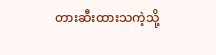တားဆီးထားသကဲ့သို့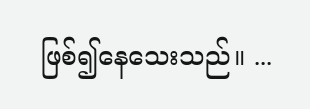ဖြစ်၍နေသေးသည်။ ...